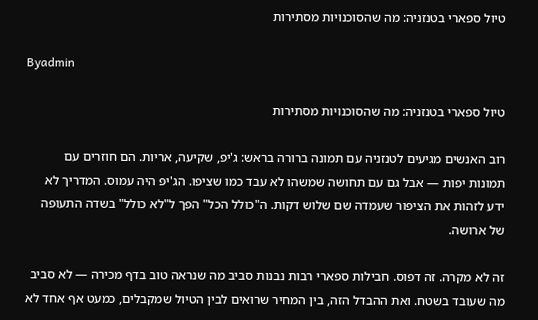טיול ספארי בטנזניה: מה שהסוכנויות מסתירות

Byadmin

טיול ספארי בטנזניה: מה שהסוכנויות מסתירות

רוב האנשים מגיעים לטנזניה עם תמונה ברורה בראש: ג'יפ, שקיעה, אריות. הם חוזרים עם תמונות יפות — אבל גם עם תחושה שמשהו לא עבד כמו שציפו. הג'יפ היה עמוס. המדריך לא ידע לזהות את הציפור שעמדה שם שלוש דקות. ה"כולל הכל" הפך ל"לא כולל" בשדה התעופה של ארושה.

זה לא מקרה. זה דפוס. חבילות ספארי רבות נבנות סביב מה שנראה טוב בדף מכירה — לא סביב מה שעובד בשטח. ואת ההבדל הזה, בין המחיר שרואים לבין הטיול שמקבלים, כמעט אף אחד לא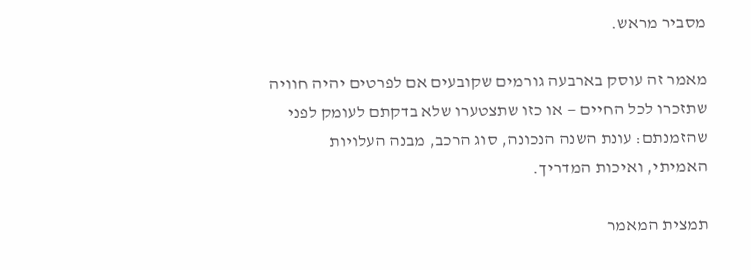מסביר מראש.

מאמר זה עוסק בארבעה גורמים שקובעים אם לפרטים יהיה חוויה שתזכרו לכל החיים — או כזו שתצטערו שלא בדקתם לעומק לפני שהזמנתם: עונת השנה הנכונה, סוג הרכב, מבנה העלויות האמיתי, ואיכות המדריך.

תמצית המאמר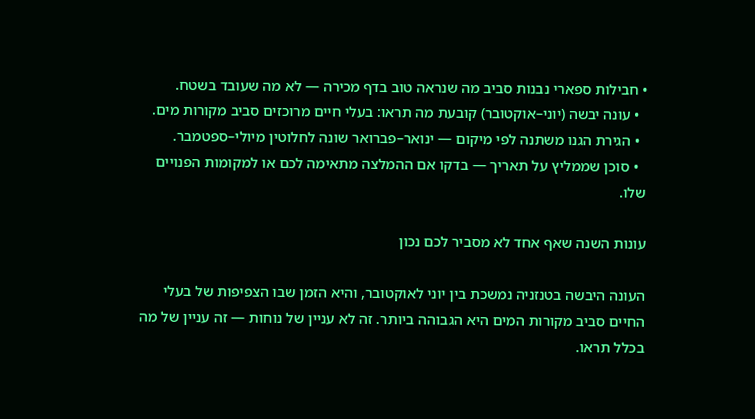• חבילות ספארי נבנות סביב מה שנראה טוב בדף מכירה — לא מה שעובד בשטח.
  • עונה יבשה (יוני–אוקטובר) קובעת מה תראו: בעלי חיים מרוכזים סביב מקורות מים.
  • הגירת הגנו משתנה לפי מיקום — ינואר–פברואר שונה לחלוטין מיולי–ספטמבר.
  • סוכן שממליץ על תאריך — בדקו אם ההמלצה מתאימה לכם או למקומות הפנויים שלו.

עונות השנה שאף אחד לא מסביר לכם נכון

העונה היבשה בטנזניה נמשכת בין יוני לאוקטובר, והיא הזמן שבו הצפיפות של בעלי החיים סביב מקורות המים היא הגבוהה ביותר. זה לא עניין של נוחות — זה עניין של מה בכלל תראו.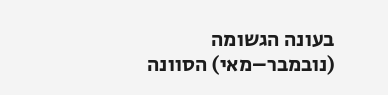בעונה הגשומה (נובמבר–מאי) הסוונה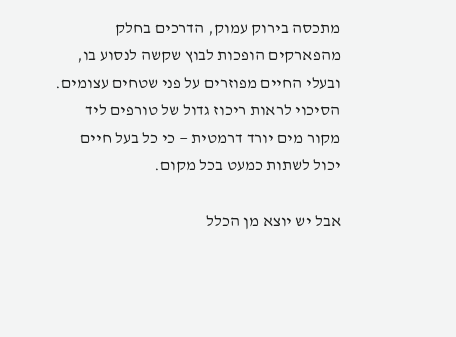מתכסה בירוק עמוק, הדרכים בחלק מהפארקים הופכות לבוץ שקשה לנסוע בו, ובעלי החיים מפוזרים על פני שטחים עצומים. הסיכוי לראות ריכוז גדול של טורפים ליד מקור מים יורד דרמטית — כי כל בעל חיים יכול לשתות כמעט בכל מקום.

אבל יש יוצא מן הכלל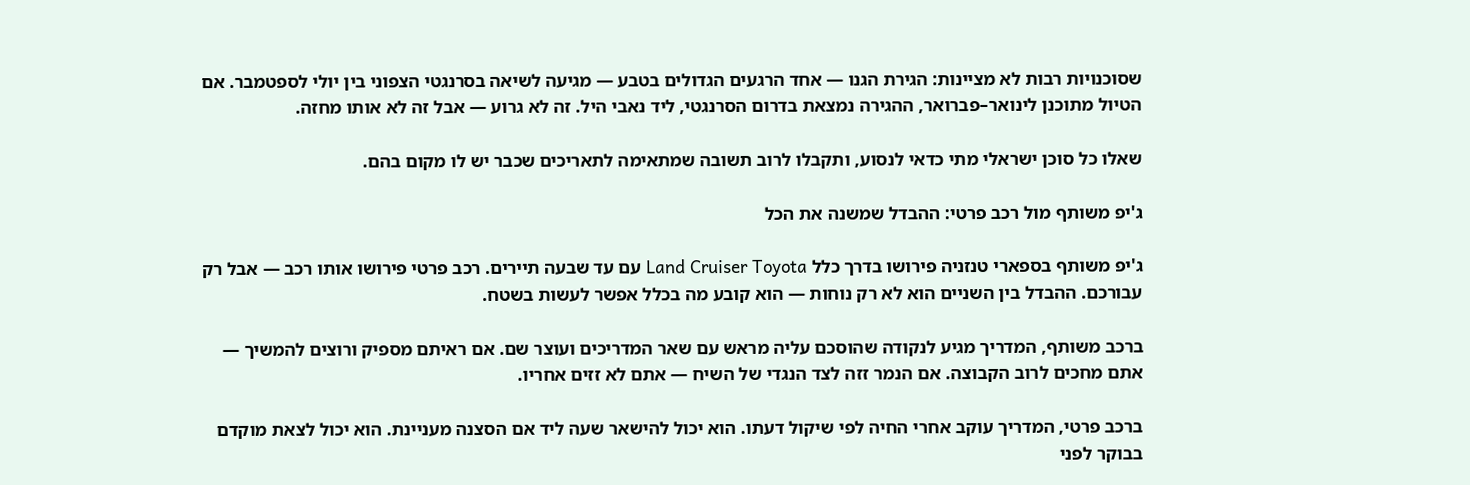שסוכנויות רבות לא מציינות: הגירת הגנו — אחד הרגעים הגדולים בטבע — מגיעה לשיאה בסרנגטי הצפוני בין יולי לספטמבר. אם הטיול מתוכנן לינואר–פברואר, ההגירה נמצאת בדרום הסרנגטי, ליד נאבי היל. זה לא גרוע — אבל זה לא אותו מחזה.

שאלו כל סוכן ישראלי מתי כדאי לנסוע, ותקבלו לרוב תשובה שמתאימה לתאריכים שכבר יש לו מקום בהם.

ג'יפ משותף מול רכב פרטי: ההבדל שמשנה את הכל

ג'יפ משותף בספארי טנזניה פירושו בדרך כלל Land Cruiser Toyota עם עד שבעה תיירים. רכב פרטי פירושו אותו רכב — אבל רק עבורכם. ההבדל בין השניים הוא לא רק נוחות — הוא קובע מה בכלל אפשר לעשות בשטח.

ברכב משותף, המדריך מגיע לנקודה שהוסכם עליה מראש עם שאר המדריכים ועוצר שם. אם ראיתם מספיק ורוצים להמשיך — אתם מחכים לרוב הקבוצה. אם הנמר זזה לצד הנגדי של השיח — אתם לא זזים אחריו.

ברכב פרטי, המדריך עוקב אחרי החיה לפי שיקול דעתו. הוא יכול להישאר שעה ליד אם הסצנה מעניינת. הוא יכול לצאת מוקדם בבוקר לפני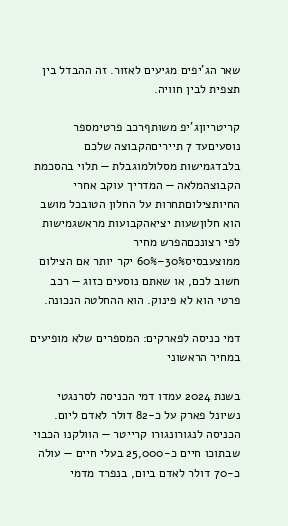שאר הג'יפים מגיעים לאזור. זה ההבדל בין תצפית לבין חוויה.

קריטריוןג'יפ משותףרכב פרטימספר נוסעיםעד 7 תייריםהקבוצה שלכם בלבדגמישות מסלולמוגבלת — תלוי בהסכמת הקבוצהמלאה — המדריך עוקב אחרי החיותצילוםתחרות על החלון הטובכל מושב הוא חלוןשעות יציאהקבועות מראשגמישות לפי רצונכםהפרש מחיר ממוצעבסיס30%–60% יקר יותר אם הצילום חשוב לכם, או שאתם נוסעים כזוג — רכב פרטי הוא לא פינוק. הוא ההחלטה הנכונה.

דמי כניסה לפארקים: המספרים שלא מופיעים במחיר הראשוני

בשנת 2024 עמדו דמי הכניסה לסרנגטי נשיונל פארק על כ-82 דולר לאדם ליום. הכניסה לנגורונגורו קרייטר — הוולקנו הכבוי שבתוכו חיים כ-25,000 בעלי חיים — עולה כ-70 דולר לאדם ביום, בנפרד מדמי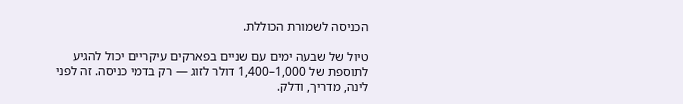הכניסה לשמורת הכוללת.

טיול של שבעה ימים עם שניים בפארקים עיקריים יכול להגיע לתוספת של 1,000–1,400 דולר לזוג — רק בדמי כניסה. זה לפני לינה, מדריך, ודלק.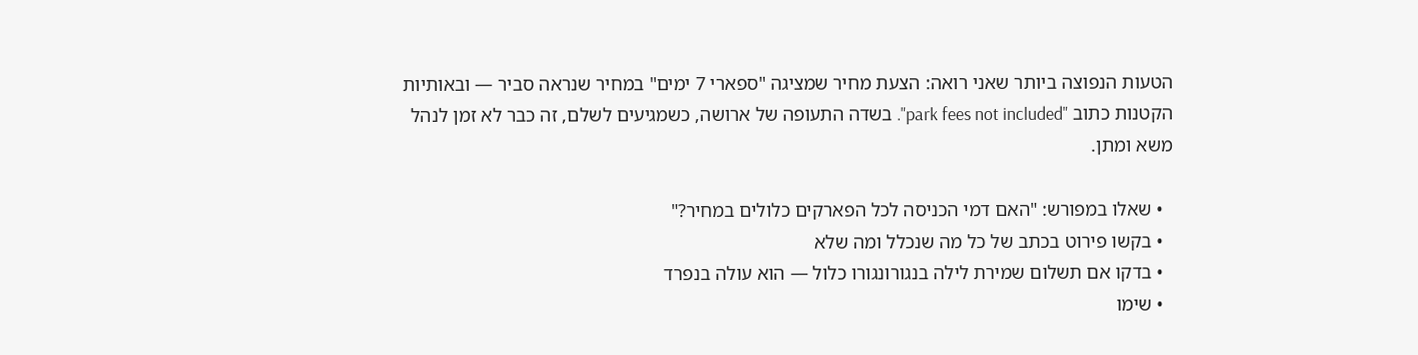הטעות הנפוצה ביותר שאני רואה: הצעת מחיר שמציגה "ספארי 7 ימים" במחיר שנראה סביר — ובאותיות הקטנות כתוב "park fees not included". בשדה התעופה של ארושה, כשמגיעים לשלם, זה כבר לא זמן לנהל משא ומתן.

  • שאלו במפורש: "האם דמי הכניסה לכל הפארקים כלולים במחיר?"
  • בקשו פירוט בכתב של כל מה שנכלל ומה שלא
  • בדקו אם תשלום שמירת לילה בנגורונגורו כלול — הוא עולה בנפרד
  • שימו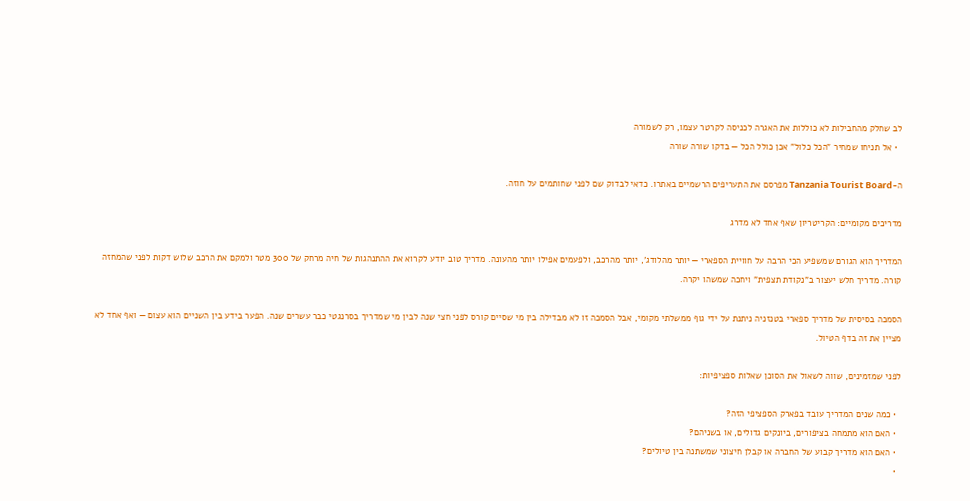לב שחלק מהחבילות לא כוללות את האגרה לכניסה לקרטר עצמו, רק לשמורה
  • אל תניחו שמחיר "הכל כלול" אכן כולל הכל — בדקו שורה שורה

ה-Tanzania Tourist Board מפרסם את התעריפים הרשמיים באתרו. כדאי לבדוק שם לפני שחותמים על חוזה.

מדריכים מקומיים: הקריטריון שאף אחד לא מדרג

המדריך הוא הגורם שמשפיע הכי הרבה על חוויית הספארי — יותר מהלודג', יותר מהרכב, ולפעמים אפילו יותר מהעונה. מדריך טוב יודע לקרוא את ההתנהגות של חיה מרחק של 300 מטר ולמקם את הרכב שלוש דקות לפני שהמחזה קורה. מדריך חלש יעצור ב"נקודת תצפית" ויחכה שמשהו יקרה.

הסמכה בסיסית של מדריך ספארי בטנזניה ניתנת על ידי גוף ממשלתי מקומי, אבל הסמכה זו לא מבדילה בין מי שסיים קורס לפני חצי שנה לבין מי שמדריך בסרנגטי כבר עשרים שנה. הפער בידע בין השניים הוא עצום — ואף אחד לא מציין את זה בדף הטיול.

לפני שמזמינים, שווה לשאול את הסוכן שאלות ספציפיות:

  • כמה שנים המדריך עובד בפארק הספציפי הזה?
  • האם הוא מתמחה בציפורים, ביונקים גדולים, או בשניהם?
  • האם הוא מדריך קבוע של החברה או קבלן חיצוני שמשתנה בין טיולים?
  •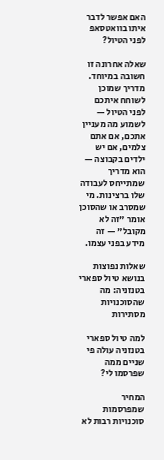האם אפשר לדבר איתו בוואטסאפ לפני הטיול?

שאלה אחרונה זו חשובה במיוחד. מדריך שמוכן לשוחח איתכם לפני הטיול — לשמוע מה מעניין אתכם, אם אתם צלמים, אם יש ילדים בקבוצה — הוא מדריך שמתייחס לעבודה שלו ברצינות. מי שמסרב או שהסוכן אומר "זה לא מקובל" — זה מידע בפני עצמו.

שאלות נפוצות בנושא טיול ספארי בטנזניה: מה שהסוכנויות מסתירות

למה טיול ספארי בטנזניה עולה פי שניים ממה שפרסמו לי?

המחיר שמפרסמות סוכנויות רבות לא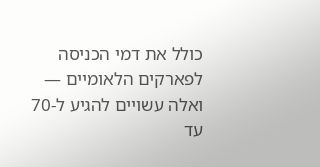כולל את דמי הכניסה לפארקים הלאומיים — ואלה עשויים להגיע ל-70 עד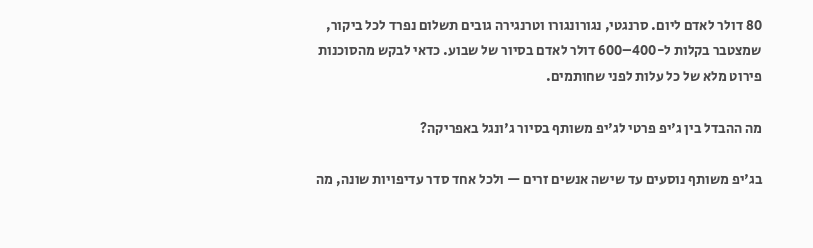80 דולר לאדם ליום. סרנגטי, נגורונגורו וטרנגירה גובים תשלום נפרד לכל ביקור, שמצטבר בקלות ל-400–600 דולר לאדם בסיור של שבוע. כדאי לבקש מהסוכנות פירוט מלא של כל עלות לפני שחותמים.

מה ההבדל בין ג'יפ פרטי לג'יפ משותף בסיור ג'ונגל באפריקה?

בג'יפ משותף נוסעים עד שישה אנשים זרים — ולכל אחד סדר עדיפויות שונה, מה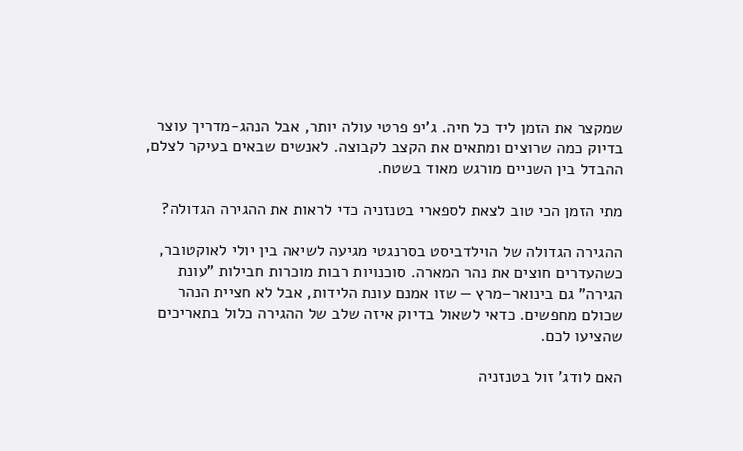שמקצר את הזמן ליד כל חיה. ג'יפ פרטי עולה יותר, אבל הנהג-מדריך עוצר בדיוק כמה שרוצים ומתאים את הקצב לקבוצה. לאנשים שבאים בעיקר לצלם, ההבדל בין השניים מורגש מאוד בשטח.

מתי הזמן הכי טוב לצאת לספארי בטנזניה כדי לראות את ההגירה הגדולה?

ההגירה הגדולה של הוילדביסט בסרנגטי מגיעה לשיאה בין יולי לאוקטובר, כשהעדרים חוצים את נהר המארה. סוכנויות רבות מוכרות חבילות "עונת הגירה" גם בינואר–מרץ — שזו אמנם עונת הלידות, אבל לא חציית הנהר שכולם מחפשים. כדאי לשאול בדיוק איזה שלב של ההגירה כלול בתאריכים שהציעו לכם.

האם לודג' זול בטנזניה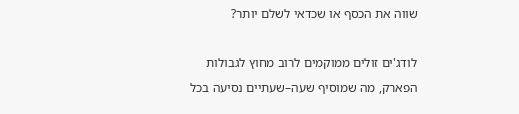שווה את הכסף או שכדאי לשלם יותר?

לודג'ים זולים ממוקמים לרוב מחוץ לגבולות הפארק, מה שמוסיף שעה–שעתיים נסיעה בכל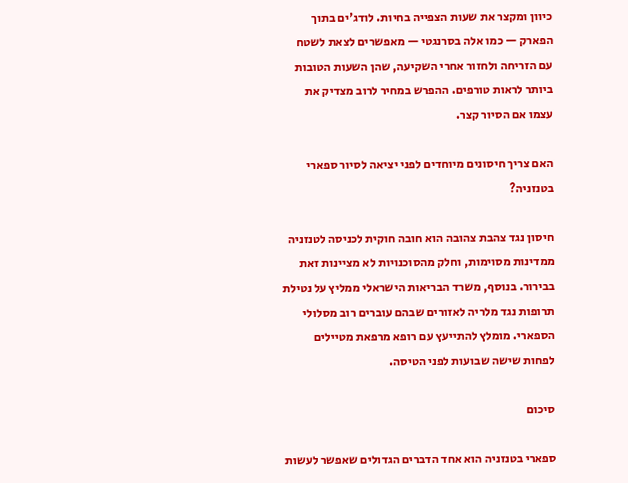כיוון ומקצר את שעות הצפייה בחיות. לודג'ים בתוך הפארק — כמו אלה בסרנגטי — מאפשרים לצאת לשטח עם הזריחה ולחזור אחרי השקיעה, שהן השעות הטובות ביותר לראות טורפים. ההפרש במחיר לרוב מצדיק את עצמו אם הסיור קצר.

האם צריך חיסונים מיוחדים לפני יציאה לסיור ספארי בטנזניה?

חיסון נגד צהבת צהובה הוא חובה חוקית לכניסה לטנזניה ממדינות מסוימות, וחלק מהסוכנויות לא מציינות זאת בבירור. בנוסף, משרד הבריאות הישראלי ממליץ על נטילת תרופות נגד מלריה לאזורים שבהם עוברים רוב מסלולי הספארי. מומלץ להתייעץ עם רופא מרפאת מטיילים לפחות שישה שבועות לפני הטיסה.

סיכום

ספארי בטנזניה הוא אחד הדברים הגדולים שאפשר לעשות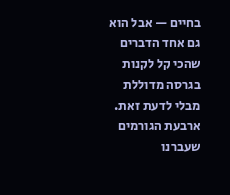בחיים — אבל הוא גם אחד הדברים שהכי קל לקנות בגרסה מדוללת מבלי לדעת זאת. ארבעת הגורמים שעברנו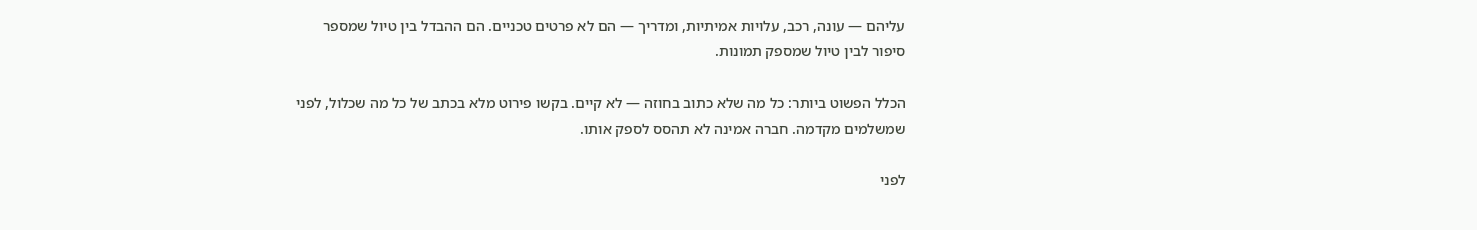עליהם — עונה, רכב, עלויות אמיתיות, ומדריך — הם לא פרטים טכניים. הם ההבדל בין טיול שמספר סיפור לבין טיול שמספק תמונות.

הכלל הפשוט ביותר: כל מה שלא כתוב בחוזה — לא קיים. בקשו פירוט מלא בכתב של כל מה שכלול, לפני שמשלמים מקדמה. חברה אמינה לא תהסס לספק אותו.

לפני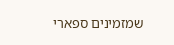שמזמינים ספארי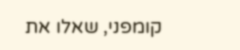קומפני, שאלו את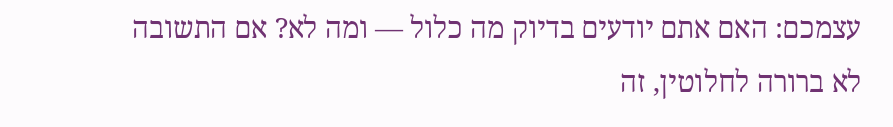עצמכם: האם אתם יודעים בדיוק מה כלול — ומה לא? אם התשובה לא ברורה לחלוטין, זה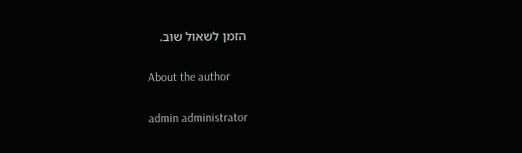הזמן לשאול שוב.

About the author

admin administrator